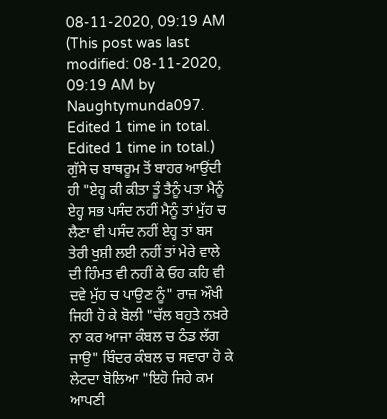08-11-2020, 09:19 AM
(This post was last modified: 08-11-2020, 09:19 AM by Naughtymunda097. Edited 1 time in total. Edited 1 time in total.)
ਗੁੱਸੇ ਚ ਬਾਥਰੂਮ ਤੋਂ ਬਾਹਰ ਆਉਂਦੀ ਹੀ "ਏਹ੍ਹ ਕੀ ਕੀਤਾ ਤੂੰ ਤੈਨੂੰ ਪਤਾ ਮੈਨੂੰ ਏਹ੍ਹ ਸਭ ਪਸੰਦ ਨਹੀਂ ਮੈਨੂੰ ਤਾਂ ਮੁੱਹ ਚ ਲੈਣਾ ਵੀ ਪਸੰਦ ਨਹੀਂ ਏਹ੍ਹ ਤਾਂ ਬਸ ਤੇਰੀ ਖੁਸ਼ੀ ਲਈ ਨਹੀਂ ਤਾਂ ਮੇਰੇ ਵਾਲੇ ਦੀ ਹਿੰਮਤ ਵੀ ਨਹੀਂ ਕੇ ਓਹ ਕਹਿ ਵੀ ਦਵੇ ਮੁੱਹ ਚ ਪਾਉਣ ਨੂੰ" ਰਾਜ਼ ਔਖੀ ਜਿਹੀ ਹੋ ਕੇ ਬੋਲੀ "ਚੱਲ ਬਹੁਤੇ ਨਖ਼ਰੇ ਨਾ ਕਰ ਆਜਾ ਕੰਬਲ ਚ ਠੰਡ ਲੱਗ ਜਾਉ" ਬਿੰਦਰ ਕੰਬਲ ਚ ਸਵਾਰਾ ਹੋ ਕੇ ਲੇਟਦਾ ਬੋਲਿਆ "ਇਹੋ ਜਿਹੇ ਕਮ ਆਪਣੀ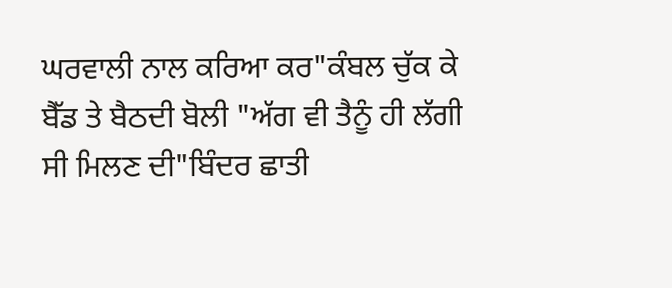ਘਰਵਾਲੀ ਨਾਲ ਕਰਿਆ ਕਰ"ਕੰਬਲ ਚੁੱਕ ਕੇ ਬੈੱਡ ਤੇ ਬੈਠਦੀ ਬੋਲੀ "ਅੱਗ ਵੀ ਤੈਨੂੰ ਹੀ ਲੱਗੀ ਸੀ ਮਿਲਣ ਦੀ"ਬਿੰਦਰ ਛਾਤੀ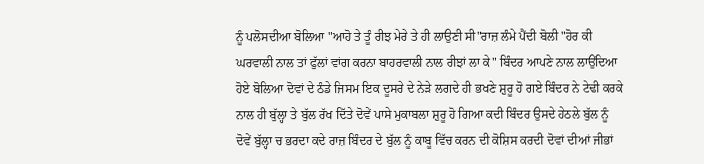ਨੂੰ ਪਲੋਸਦੀਆ ਬੋਲਿਆ "ਆਹੋ ਤੇ ਤੂੰ ਰੀਝ ਮੇਰੇ ਤੇ ਹੀ ਲਾਉਣੀ ਸੀ"ਰਾਜ਼ ਲੰਮੇ ਪੈਂਦੀ ਬੋਲੀ "ਹੋਰ ਕੀ ਘਰਵਾਲੀ ਨਾਲ ਤਾਂ ਫੁੱਲਾਂ ਵਾਂਗ ਕਰਨਾ ਬਾਹਰਵਾਲੀ ਨਾਲ ਰੀਝਾਂ ਲਾ ਕੇ" ਬਿੰਦਰ ਆਪਣੇ ਨਾਲ ਲਾਉਂਦਿਆ ਹੋਏ ਬੋਲਿਆ ਦੋਵਾਂ ਦੇ ਠੰਡੇ ਜਿਸਮ ਇਕ ਦੂਸਰੇ ਦੇ ਨੇੜੇ ਲਗਦੇ ਹੀ ਭਖਣੇ ਸ਼ੁਰੂ ਹੋ ਗਏ ਬਿੰਦਰ ਨੇ ਟੇਢੀ ਕਰਕੇ ਨਾਲ ਹੀ ਬੁੱਲ੍ਹਾ ਤੇ ਬੁੱਲ ਰੱਖ ਦਿੱਤੇ ਦੋਵੇਂ ਪਾਸੇ ਮੁਕਾਬਲਾ ਸ਼ੁਰੂ ਹੋ ਗਿਆ ਕਦੀ ਬਿੰਦਰ ਉਸਦੇ ਹੇਠਲੇ ਬੁੱਲ ਨੂੰ ਦੋਵੇਂ ਬੁੱਲ੍ਹਾ ਚ ਭਰਦਾ ਕਦੇ ਰਾਜ਼ ਬਿੰਦਰ ਦੇ ਬੁੱਲ ਨੂੰ ਕਾਬੂ ਵਿੱਚ ਕਰਨ ਦੀ ਕੋਸ਼ਿਸ ਕਰਦੀ ਦੋਵਾਂ ਦੀਆਂ ਜੀਭਾਂ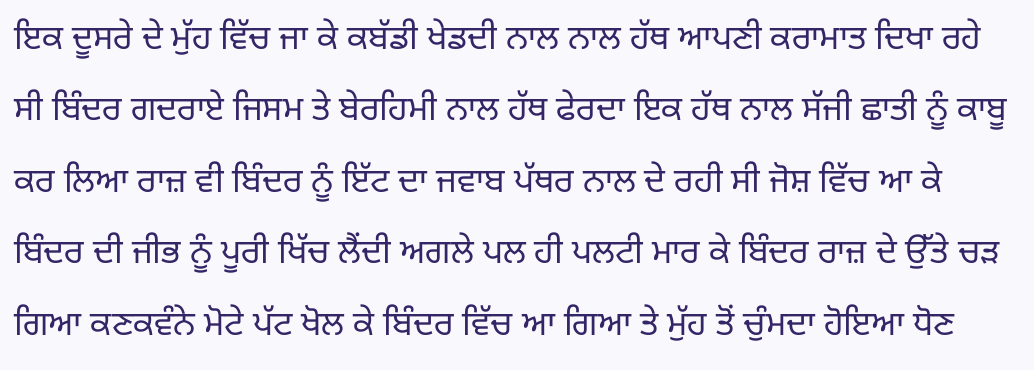ਇਕ ਦੂਸਰੇ ਦੇ ਮੁੱਹ ਵਿੱਚ ਜਾ ਕੇ ਕਬੱਡੀ ਖੇਡਦੀ ਨਾਲ ਨਾਲ ਹੱਥ ਆਪਣੀ ਕਰਾਮਾਤ ਦਿਖਾ ਰਹੇ ਸੀ ਬਿੰਦਰ ਗਦਰਾਏ ਜਿਸਮ ਤੇ ਬੇਰਹਿਮੀ ਨਾਲ ਹੱਥ ਫੇਰਦਾ ਇਕ ਹੱਥ ਨਾਲ ਸੱਜੀ ਛਾਤੀ ਨੂੰ ਕਾਬੂ ਕਰ ਲਿਆ ਰਾਜ਼ ਵੀ ਬਿੰਦਰ ਨੂੰ ਇੱਟ ਦਾ ਜਵਾਬ ਪੱਥਰ ਨਾਲ ਦੇ ਰਹੀ ਸੀ ਜੋਸ਼ ਵਿੱਚ ਆ ਕੇ ਬਿੰਦਰ ਦੀ ਜੀਭ ਨੂੰ ਪੂਰੀ ਖਿੱਚ ਲੈਂਦੀ ਅਗਲੇ ਪਲ ਹੀ ਪਲਟੀ ਮਾਰ ਕੇ ਬਿੰਦਰ ਰਾਜ਼ ਦੇ ਉੱਤੇ ਚੜ ਗਿਆ ਕਣਕਵੰਨੇ ਮੋਟੇ ਪੱਟ ਖੋਲ ਕੇ ਬਿੰਦਰ ਵਿੱਚ ਆ ਗਿਆ ਤੇ ਮੁੱਹ ਤੋਂ ਚੁੰਮਦਾ ਹੋਇਆ ਧੋਣ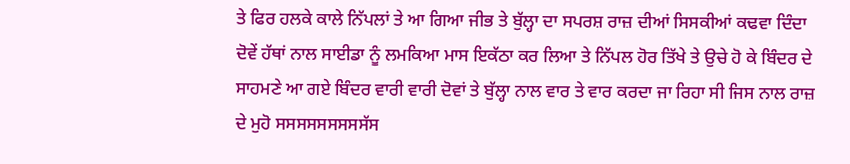ਤੇ ਫਿਰ ਹਲਕੇ ਕਾਲੇ ਨਿੱਪਲਾਂ ਤੇ ਆ ਗਿਆ ਜੀਭ ਤੇ ਬੁੱਲ੍ਹਾ ਦਾ ਸਪਰਸ਼ ਰਾਜ਼ ਦੀਆਂ ਸਿਸਕੀਆਂ ਕਢਵਾ ਦਿੰਦਾ ਦੋਵੇਂ ਹੱਥਾਂ ਨਾਲ ਸਾਈਡਾ ਨੂੰ ਲਮਕਿਆ ਮਾਸ ਇਕੱਠਾ ਕਰ ਲਿਆ ਤੇ ਨਿੱਪਲ ਹੋਰ ਤਿੱਖੇ ਤੇ ਉਚੇ ਹੋ ਕੇ ਬਿੰਦਰ ਦੇ ਸਾਹਮਣੇ ਆ ਗਏ ਬਿੰਦਰ ਵਾਰੀ ਵਾਰੀ ਦੋਵਾਂ ਤੇ ਬੁੱਲ੍ਹਾ ਨਾਲ ਵਾਰ ਤੇ ਵਾਰ ਕਰਦਾ ਜਾ ਰਿਹਾ ਸੀ ਜਿਸ ਨਾਲ ਰਾਜ਼ ਦੇ ਮੁਹੋ ਸਸਸਸਸਸਸਸਸੱਸ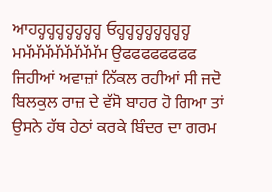ਆਹਹ੍ਹਹ੍ਹਹ੍ਹਹ੍ਹਹ੍ਹਹ੍ਹਹ੍ਹ ਓਹ੍ਹਹ੍ਹਹ੍ਹਹ੍ਹਹ੍ਹਹ੍ਹਹ੍ਹਹ੍ਹ ਮਮੱਮੱਮੱਮੱਮੱਮੱਮੱਮੱਮ ਉਫਫਫਫਫਫਫਫ ਜਿਹੀਆਂ ਅਵਾਜ਼ਾਂ ਨਿੱਕਲ ਰਹੀਆਂ ਸੀ ਜਦੋ ਬਿਲਕੁਲ ਰਾਜ਼ ਦੇ ਵੱਸੋ ਬਾਹਰ ਹੋ ਗਿਆ ਤਾਂ ਉਸਨੇ ਹੱਥ ਹੇਠਾਂ ਕਰਕੇ ਬਿੰਦਰ ਦਾ ਗਰਮ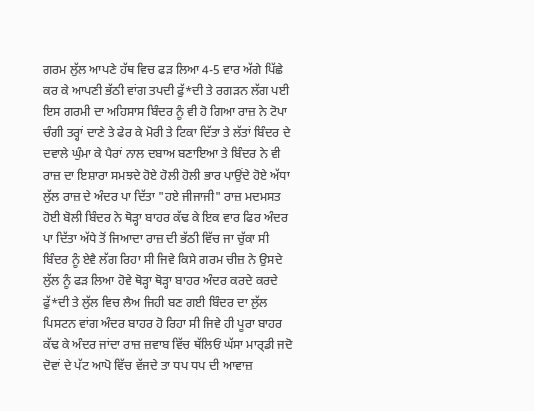ਗਰਮ ਲੁੱਲ ਆਪਣੇ ਹੱਥ ਵਿਚ ਫੜ ਲਿਆ 4-5 ਵਾਰ ਅੱਗੇ ਪਿੱਛੇ ਕਰ ਕੇ ਆਪਣੀ ਭੱਠੀ ਵਾਂਗ ਤਪਦੀ ਫੁੱ*ਦੀ ਤੇ ਰਗੜਨ ਲੱਗ ਪਈ ਇਸ ਗਰਮੀ ਦਾ ਅਹਿਸਾਸ ਬਿੰਦਰ ਨੂੰ ਵੀ ਹੋ ਗਿਆ ਰਾਜ਼ ਨੇ ਟੋਪਾ ਚੰਗੀ ਤਰ੍ਹਾਂ ਦਾਣੇ ਤੇ ਫੇਰ ਕੇ ਮੋਰੀ ਤੇ ਟਿਕਾ ਦਿੱਤਾ ਤੇ ਲੱਤਾਂ ਬਿੰਦਰ ਦੇ ਦਵਾਲੇ ਘੁੰਮਾ ਕੇ ਪੈਰਾਂ ਨਾਲ ਦਬਾਅ ਬਣਾਇਆ ਤੇ ਬਿੰਦਰ ਨੇ ਵੀ ਰਾਜ਼ ਦਾ ਇਸ਼ਾਰਾ ਸਮਝਦੇ ਹੋਏ ਹੋਲੀ ਹੋਲੀ ਭਾਰ ਪਾਉਂਦੇ ਹੋਏ ਅੱਧਾ ਲੁੱਲ ਰਾਜ਼ ਦੇ ਅੰਦਰ ਪਾ ਦਿੱਤਾ "ਹਏ ਜੀਜਾਜੀ" ਰਾਜ਼ ਮਦਮਸਤ ਹੋਈ ਬੋਲੀ ਬਿੰਦਰ ਨੇ ਥੋੜ੍ਹਾ ਬਾਹਰ ਕੱਢ ਕੇ ਇਕ ਵਾਰ ਫਿਰ ਅੰਦਰ ਪਾ ਦਿੱਤਾ ਅੱਧੇ ਤੋਂ ਜਿਆਦਾ ਰਾਜ਼ ਦੀ ਭੱਠੀ ਵਿੱਚ ਜਾ ਚੁੱਕਾ ਸੀ ਬਿੰਦਰ ਨੂੰ ਏਵੈ ਲੱਗ ਰਿਹਾ ਸੀ ਜਿਵੇ ਕਿਸੇ ਗਰਮ ਚੀਜ਼ ਨੇ ਉਸਦੇ ਲੁੱਲ ਨੂੰ ਫੜ ਲਿਆ ਹੋਵੇ ਥੋੜ੍ਹਾ ਥੋੜ੍ਹਾ ਬਾਹਰ ਅੰਦਰ ਕਰਦੇ ਕਰਦੇ ਫੁੱ*ਦੀ ਤੇ ਲੁੱਲ ਵਿਚ ਲੈਅ ਜਿਹੀ ਬਣ ਗਈ ਬਿੰਦਰ ਦਾ ਲੁੱਲ ਪਿਸਟਨ ਵਾਂਗ ਅੰਦਰ ਬਾਹਰ ਹੋ ਰਿਹਾ ਸੀ ਜਿਵੇ ਹੀ ਪੂਰਾ ਬਾਹਰ ਕੱਢ ਕੇ ਅੰਦਰ ਜਾਂਦਾ ਰਾਜ਼ ਜ਼ਵਾਬ ਵਿੱਚ ਥੱਲਿਓਂ ਘੱਸਾ ਮਾਰ੍ਡੀ ਜਦੋ ਦੋਵਾਂ ਦੇ ਪੱਟ ਆਪੋ ਵਿੱਚ ਵੱਜਦੇ ਤਾ ਧਪ ਧਪ ਦੀ ਆਵਾਜ਼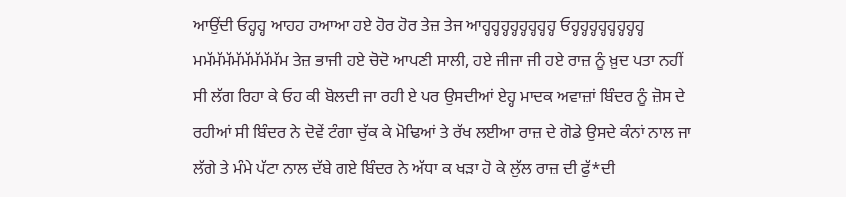ਆਉਂਦੀ ਓਹ੍ਹਹ੍ਹ ਆਹਹ ਹਆਆ ਹਏ ਹੋਰ ਹੋਰ ਤੇਜ਼ ਤੇਜ ਆਹ੍ਹਹ੍ਹਹ੍ਹਹ੍ਹਹ੍ਹਹ੍ਹਹ੍ਹਹ੍ਹ ਓਹ੍ਹਹ੍ਹਹ੍ਹਹ੍ਹਹ੍ਹਹ੍ਹਹ੍ਹਹ੍ਹ ਮਮੱਮੱਮੱਮੱਮੱਮੱਮੱਮੱਮ ਤੇਜ਼ ਭਾਜੀ ਹਏ ਚੋਦੋ ਆਪਣੀ ਸਾਲੀ, ਹਏ ਜੀਜਾ ਜੀ ਹਏ ਰਾਜ਼ ਨੂੰ ਖ਼ੁਦ ਪਤਾ ਨਹੀਂ ਸੀ ਲੱਗ ਰਿਹਾ ਕੇ ਓਹ ਕੀ ਬੋਲਦੀ ਜਾ ਰਹੀ ਏ ਪਰ ਉਸਦੀਆਂ ਏਹ੍ਹ ਮਾਦਕ ਅਵਾਜ਼ਾਂ ਬਿੰਦਰ ਨੂੰ ਜ਼ੋਸ ਦੇ ਰਹੀਆਂ ਸੀ ਬਿੰਦਰ ਨੇ ਦੋਵੇਂ ਟੰਗਾ ਚੁੱਕ ਕੇ ਮੋਢਿਆਂ ਤੇ ਰੱਖ ਲਈਆ ਰਾਜ਼ ਦੇ ਗੋਡੇ ਉਸਦੇ ਕੰਨਾਂ ਨਾਲ ਜਾ ਲੱਗੇ ਤੇ ਮੰਮੇ ਪੱਟਾ ਨਾਲ ਦੱਬੇ ਗਏ ਬਿੰਦਰ ਨੇ ਅੱਧਾ ਕ ਖੜਾ ਹੋ ਕੇ ਲੁੱਲ ਰਾਜ਼ ਦੀ ਫੁੱ*ਦੀ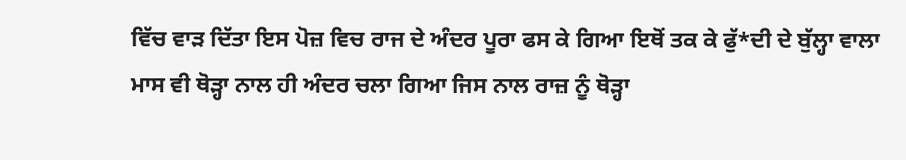ਵਿੱਚ ਵਾੜ ਦਿੱਤਾ ਇਸ ਪੋਜ਼ ਵਿਚ ਰਾਜ ਦੇ ਅੰਦਰ ਪੂਰਾ ਫਸ ਕੇ ਗਿਆ ਇਥੋਂ ਤਕ ਕੇ ਫੁੱ*ਦੀ ਦੇ ਬੁੱਲ੍ਹਾ ਵਾਲਾ ਮਾਸ ਵੀ ਥੋੜ੍ਹਾ ਨਾਲ ਹੀ ਅੰਦਰ ਚਲਾ ਗਿਆ ਜਿਸ ਨਾਲ ਰਾਜ਼ ਨੂੰ ਥੋੜ੍ਹਾ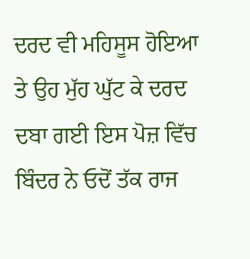ਦਰਦ ਵੀ ਮਹਿਸੂਸ ਹੋਇਆ ਤੇ ਉਹ ਮੁੱਹ ਘੁੱਟ ਕੇ ਦਰਦ ਦਬਾ ਗਈ ਇਸ ਪੋਜ਼ ਵਿੱਚ ਬਿੰਦਰ ਨੇ ਓਦੋਂ ਤੱਕ ਰਾਜ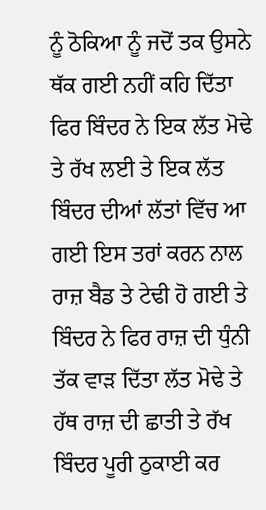ਨੂੰ ਠੋਕਿਆ ਨੂੰ ਜਦੋਂ ਤਕ ਉਸਨੇ ਥੱਕ ਗਈ ਨਹੀਂ ਕਹਿ ਦਿੱਤਾ ਫਿਰ ਬਿੰਦਰ ਨੇ ਇਕ ਲੱਤ ਮੋਢੇ ਤੇ ਰੱਖ ਲਈ ਤੇ ਇਕ ਲੱਤ ਬਿੰਦਰ ਦੀਆਂ ਲੱਤਾਂ ਵਿੱਚ ਆ ਗਈ ਇਸ ਤਰਾਂ ਕਰਨ ਨਾਲ ਰਾਜ਼ ਬੈਡ ਤੇ ਟੇਢੀ ਹੋ ਗਈ ਤੇ ਬਿੰਦਰ ਨੇ ਫਿਰ ਰਾਜ਼ ਦੀ ਧੁੰਨੀ ਤੱਕ ਵਾੜ ਦਿੱਤਾ ਲੱਤ ਮੋਢੇ ਤੇ ਹੱਥ ਰਾਜ਼ ਦੀ ਛਾਤੀ ਤੇ ਰੱਖ ਬਿੰਦਰ ਪੂਰੀ ਠੁਕਾਈ ਕਰ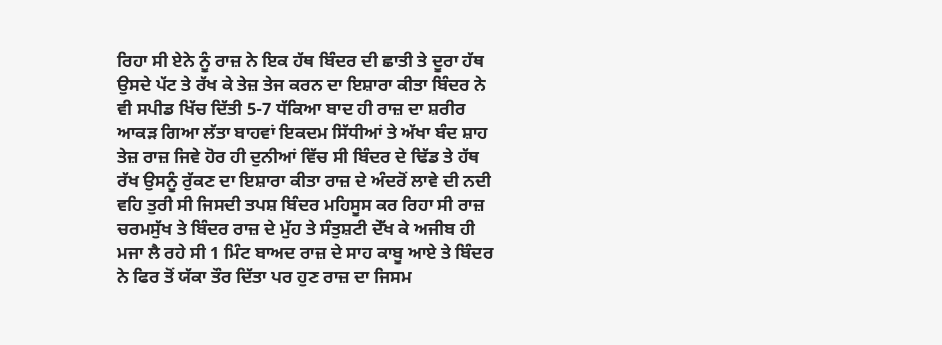ਰਿਹਾ ਸੀ ਏਨੇ ਨੂੰ ਰਾਜ਼ ਨੇ ਇਕ ਹੱਥ ਬਿੰਦਰ ਦੀ ਛਾਤੀ ਤੇ ਦੂਰਾ ਹੱਥ ਉਸਦੇ ਪੱਟ ਤੇ ਰੱਖ ਕੇ ਤੇਜ਼ ਤੇਜ ਕਰਨ ਦਾ ਇਸ਼ਾਰਾ ਕੀਤਾ ਬਿੰਦਰ ਨੇ ਵੀ ਸਪੀਡ ਖਿੱਚ ਦਿੱਤੀ 5-7 ਧੱਕਿਆ ਬਾਦ ਹੀ ਰਾਜ਼ ਦਾ ਸ਼ਰੀਰ ਆਕੜ ਗਿਆ ਲੱਤਾ ਬਾਹਵਾਂ ਇਕਦਮ ਸਿੱਧੀਆਂ ਤੇ ਅੱਖਾ ਬੰਦ ਸ਼ਾਹ ਤੇਜ਼ ਰਾਜ਼ ਜਿਵੇ ਹੋਰ ਹੀ ਦੁਨੀਆਂ ਵਿੱਚ ਸੀ ਬਿੰਦਰ ਦੇ ਢਿੱਡ ਤੇ ਹੱਥ ਰੱਖ ਉਸਨੂੰ ਰੁੱਕਣ ਦਾ ਇਸ਼ਾਰਾ ਕੀਤਾ ਰਾਜ਼ ਦੇ ਅੰਦਰੋਂ ਲਾਵੇ ਦੀ ਨਦੀ ਵਹਿ ਤੁਰੀ ਸੀ ਜਿਸਦੀ ਤਪਸ਼ ਬਿੰਦਰ ਮਹਿਸੂਸ ਕਰ ਰਿਹਾ ਸੀ ਰਾਜ਼ ਚਰਮਸੁੱਖ ਤੇ ਬਿੰਦਰ ਰਾਜ਼ ਦੇ ਮੁੱਹ ਤੇ ਸੰਤੁਸ਼ਟੀ ਦੇੱਖ ਕੇ ਅਜੀਬ ਹੀ ਮਜਾ ਲੈ ਰਹੇ ਸੀ 1 ਮਿੰਟ ਬਾਅਦ ਰਾਜ਼ ਦੇ ਸਾਹ ਕਾਬੂ ਆਏ ਤੇ ਬਿੰਦਰ ਨੇ ਫਿਰ ਤੋਂ ਯੱਕਾ ਤੌਰ ਦਿੱਤਾ ਪਰ ਹੁਣ ਰਾਜ਼ ਦਾ ਜਿਸਮ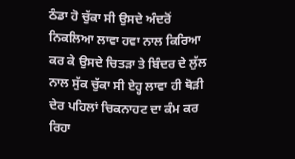ਠੰਡਾ ਹੋ ਚੁੱਕਾ ਸੀ ਉਸਦੇ ਅੰਦਰੋਂ ਨਿਕਲਿਆ ਲਾਵਾ ਹਵਾ ਨਾਲ ਕਿਰਿਆ ਕਰ ਕੇ ਉਸਦੇ ਚਿਤੜਾ ਤੇ ਬਿੰਦਰ ਦੇ ਲੁੱਲ ਨਾਲ ਸੁੱਕ ਚੁੱਕਾ ਸੀ ਏਹ੍ਹ ਲਾਵਾ ਹੀ ਥੋੜੀ ਦੇਰ ਪਹਿਲਾਂ ਚਿਕਨਾਹਟ ਦਾ ਕੰਮ ਕਰ ਰਿਹਾ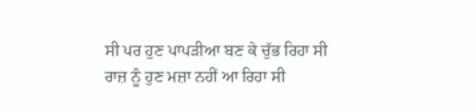ਸੀ ਪਰ ਹੁਣ ਪਾਪੜੀਆ ਬਣ ਕੇ ਚੁੱਭ ਰਿਹਾ ਸੀ ਰਾਜ਼ ਨੂੰ ਹੁਣ ਮਜ਼ਾ ਨਹੀਂ ਆ ਰਿਹਾ ਸੀ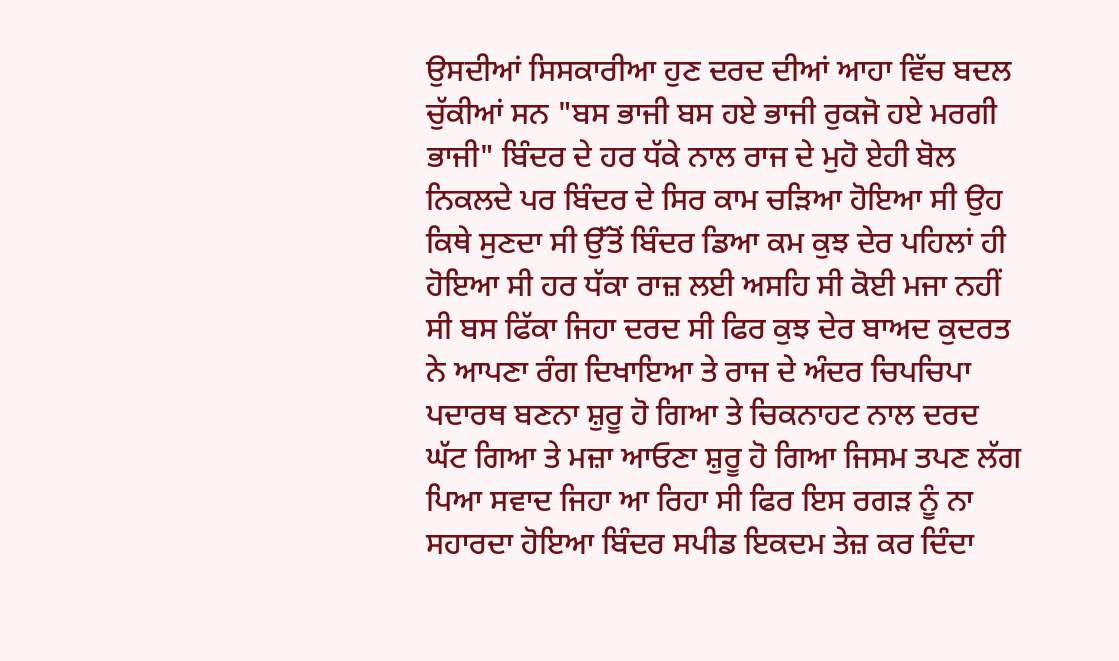ਉਸਦੀਆਂ ਸਿਸਕਾਰੀਆ ਹੁਣ ਦਰਦ ਦੀਆਂ ਆਹਾ ਵਿੱਚ ਬਦਲ ਚੁੱਕੀਆਂ ਸਨ "ਬਸ ਭਾਜੀ ਬਸ ਹਏ ਭਾਜੀ ਰੁਕਜੋ ਹਏ ਮਰਗੀ ਭਾਜੀ" ਬਿੰਦਰ ਦੇ ਹਰ ਧੱਕੇ ਨਾਲ ਰਾਜ ਦੇ ਮੁਹੋ ਏਹੀ ਬੋਲ ਨਿਕਲਦੇ ਪਰ ਬਿੰਦਰ ਦੇ ਸਿਰ ਕਾਮ ਚੜਿਆ ਹੋਇਆ ਸੀ ਉਹ ਕਿਥੇ ਸੁਣਦਾ ਸੀ ਉੱਤੋਂ ਬਿੰਦਰ ਡਿਆ ਕਮ ਕੁਝ ਦੇਰ ਪਹਿਲਾਂ ਹੀ ਹੋਇਆ ਸੀ ਹਰ ਧੱਕਾ ਰਾਜ਼ ਲਈ ਅਸਹਿ ਸੀ ਕੋਈ ਮਜਾ ਨਹੀਂ ਸੀ ਬਸ ਫਿੱਕਾ ਜਿਹਾ ਦਰਦ ਸੀ ਫਿਰ ਕੁਝ ਦੇਰ ਬਾਅਦ ਕੁਦਰਤ ਨੇ ਆਪਣਾ ਰੰਗ ਦਿਖਾਇਆ ਤੇ ਰਾਜ ਦੇ ਅੰਦਰ ਚਿਪਚਿਪਾ ਪਦਾਰਥ ਬਣਨਾ ਸ਼ੁਰੂ ਹੋ ਗਿਆ ਤੇ ਚਿਕਨਾਹਟ ਨਾਲ ਦਰਦ ਘੱਟ ਗਿਆ ਤੇ ਮਜ਼ਾ ਆਓਣਾ ਸ਼ੁਰੂ ਹੋ ਗਿਆ ਜਿਸਮ ਤਪਣ ਲੱਗ ਪਿਆ ਸਵਾਦ ਜਿਹਾ ਆ ਰਿਹਾ ਸੀ ਫਿਰ ਇਸ ਰਗੜ ਨੂੰ ਨਾ ਸਹਾਰਦਾ ਹੋਇਆ ਬਿੰਦਰ ਸਪੀਡ ਇਕਦਮ ਤੇਜ਼ ਕਰ ਦਿੰਦਾ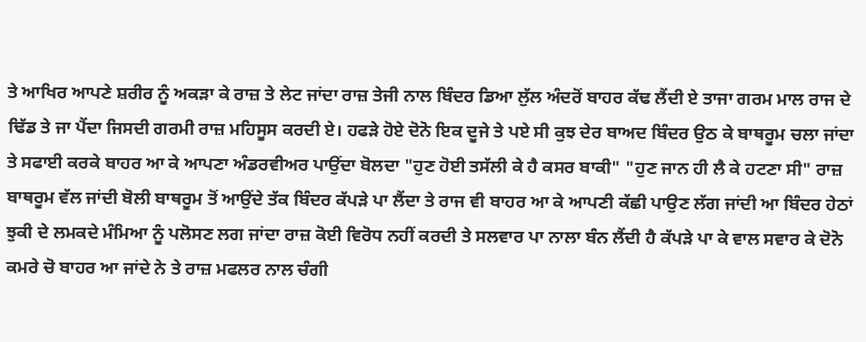ਤੇ ਆਖਿਰ ਆਪਣੇ ਸ਼ਰੀਰ ਨੂੰ ਅਕੜਾ ਕੇ ਰਾਜ਼ ਤੇ ਲੇਟ ਜਾਂਦਾ ਰਾਜ਼ ਤੇਜੀ ਨਾਲ ਬਿੰਦਰ ਡਿਆ ਲੁੱਲ ਅੰਦਰੋਂ ਬਾਹਰ ਕੱਢ ਲੈਂਦੀ ਏ ਤਾਜਾ ਗਰਮ ਮਾਲ ਰਾਜ ਦੇ ਢਿੱਡ ਤੇ ਜਾ ਪੈਂਦਾ ਜਿਸਦੀ ਗਰਮੀ ਰਾਜ਼ ਮਹਿਸੂਸ ਕਰਦੀ ਏ। ਹਫੜੇ ਹੋਏ ਦੋਨੋ ਇਕ ਦੂਜੇ ਤੇ ਪਏ ਸੀ ਕੁਝ ਦੇਰ ਬਾਅਦ ਬਿੰਦਰ ਉਠ ਕੇ ਬਾਥਰੂਮ ਚਲਾ ਜਾਂਦਾ ਤੇ ਸਫਾਈ ਕਰਕੇ ਬਾਹਰ ਆ ਕੇ ਆਪਣਾ ਅੰਡਰਵੀਅਰ ਪਾਉਂਦਾ ਬੋਲਦਾ "ਹੁਣ ਹੋਈ ਤਸੱਲੀ ਕੇ ਹੈ ਕਸਰ ਬਾਕੀ" "ਹੁਣ ਜਾਨ ਹੀ ਲੈ ਕੇ ਹਟਣਾ ਸੀ" ਰਾਜ਼ ਬਾਥਰੂਮ ਵੱਲ ਜਾਂਦੀ ਬੋਲੀ ਬਾਥਰੂਮ ਤੋਂ ਆਉਂਦੇ ਤੱਕ ਬਿੰਦਰ ਕੱਪੜੇ ਪਾ ਲੈਂਦਾ ਤੇ ਰਾਜ ਵੀ ਬਾਹਰ ਆ ਕੇ ਆਪਣੀ ਕੱਛੀ ਪਾਉਣ ਲੱਗ ਜਾਂਦੀ ਆ ਬਿੰਦਰ ਹੇਠਾਂ ਝੁਕੀ ਦੇ ਲਮਕਦੇ ਮੰਮਿਆ ਨੂੰ ਪਲੋਸਣ ਲਗ ਜਾਂਦਾ ਰਾਜ਼ ਕੋਈ ਵਿਰੋਧ ਨਹੀਂ ਕਰਦੀ ਤੇ ਸਲਵਾਰ ਪਾ ਨਾਲਾ ਬੰਨ ਲੈਂਦੀ ਹੈ ਕੱਪੜੇ ਪਾ ਕੇ ਵਾਲ ਸਵਾਰ ਕੇ ਦੋਨੋ ਕਮਰੇ ਚੋ ਬਾਹਰ ਆ ਜਾਂਦੇ ਨੇ ਤੇ ਰਾਜ਼ ਮਫਲਰ ਨਾਲ ਚੰਗੀ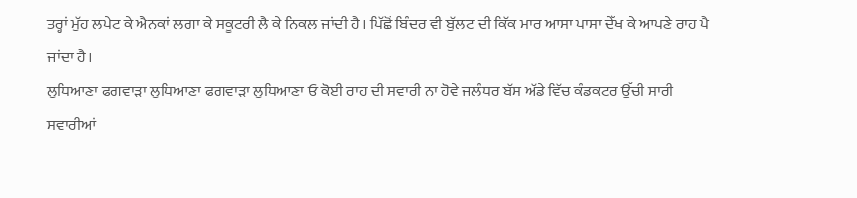ਤਰ੍ਹਾਂ ਮੁੱਹ ਲਪੇਟ ਕੇ ਐਨਕਾਂ ਲਗਾ ਕੇ ਸਕੂਟਰੀ ਲੈ ਕੇ ਨਿਕਲ ਜਾਂਦੀ ਹੈ। ਪਿੱਛੋਂ ਬਿੰਦਰ ਵੀ ਬੁੱਲਟ ਦੀ ਕਿੱਕ ਮਾਰ ਆਸਾ ਪਾਸਾ ਦੇੱਖ ਕੇ ਆਪਣੇ ਰਾਹ ਪੈ ਜਾਂਦਾ ਹੈ।
ਲੁਧਿਆਣਾ ਫਗਵਾੜਾ ਲੁਧਿਆਣਾ ਫਗਵਾੜਾ ਲੁਧਿਆਣਾ ਓ ਕੋਈ ਰਾਹ ਦੀ ਸਵਾਰੀ ਨਾ ਹੋਵੇ ਜਲੰਧਰ ਬੱਸ ਅੱਡੇ ਵਿੱਚ ਕੰਡਕਟਰ ਉੱਚੀ ਸਾਰੀ ਸਵਾਰੀਆਂ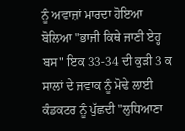ਨੂੰ ਅਵਾਜ਼ਾਂ ਮਾਰਦਾ ਹੋਇਆ ਬੋਲਿਆ "ਭਾਜੀ ਕਿਥੇ ਜਾਣੀ ਏਹ੍ਹ ਬਸ" ਇਕ 33-34 ਦੀ ਕੁੜੀ 3 ਕ ਸਾਲਾਂ ਦੇ ਜਵਾਕ ਨੂੰ ਮੋਢੇ ਲਾਈ ਕੰਡਕਟਰ ਨੂੰ ਪੁੱਛਦੀ "ਲੁਧਿਆਣਾ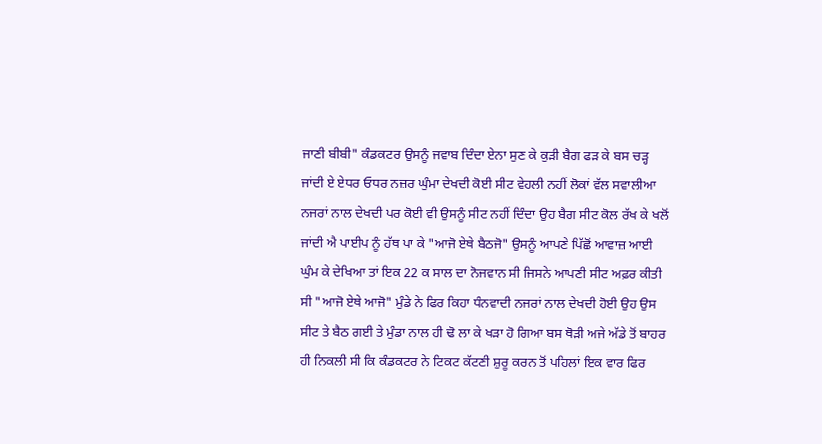ਜਾਣੀ ਬੀਬੀ" ਕੰਡਕਟਰ ਉਸਨੂੰ ਜਵਾਬ ਦਿੰਦਾ ਏਨਾ ਸੁਣ ਕੇ ਕੁੜੀ ਬੈਗ ਫੜ ਕੇ ਬਸ ਚੜ੍ਹ ਜਾਂਦੀ ਏ ਏਧਰ ਓਧਰ ਨਜ਼ਰ ਘੁੰਮਾ ਦੇਖਦੀ ਕੋਈ ਸੀਟ ਵੇਹਲੀ ਨਹੀਂ ਲੋਕਾਂ ਵੱਲ ਸਵਾਲੀਆ ਨਜਰਾਂ ਨਾਲ ਦੇਖਦੀ ਪਰ ਕੋਈ ਵੀ ਉਸਨੂੰ ਸੀਟ ਨਹੀਂ ਦਿੰਦਾ ਉਹ ਬੈਗ ਸੀਟ ਕੋਲ ਰੱਖ ਕੇ ਖਲੋਂ ਜਾਂਦੀ ਐ ਪਾਈਪ ਨੂੰ ਹੱਥ ਪਾ ਕੇ "ਆਜੋ ਏਥੇ ਬੈਠਜੋ" ਉਸਨੂੰ ਆਪਣੇ ਪਿੱਛੋਂ ਆਵਾਜ਼ ਆਈ ਘੁੰਮ ਕੇ ਦੇਖਿਆ ਤਾਂ ਇਕ 22 ਕ ਸਾਲ ਦਾ ਨੋਜਵਾਨ ਸੀ ਜਿਸਨੇ ਆਪਣੀ ਸੀਟ ਅਫ਼ਰ ਕੀਤੀ ਸੀ "ਆਜੋ ਏਥੇ ਆਜੋ" ਮੁੰਡੇ ਨੇ ਫਿਰ ਕਿਹਾ ਧੰਨਵਾਦੀ ਨਜਰਾਂ ਨਾਲ ਦੇਖਦੀ ਹੋਈ ਉਹ ਉਸ ਸੀਟ ਤੇ ਬੈਠ ਗਈ ਤੇ ਮੁੰਡਾ ਨਾਲ ਹੀ ਢੋ ਲਾ ਕੇ ਖੜਾ ਹੋ ਗਿਆ ਬਸ ਥੋੜੀ ਅਜੇ ਅੱਡੇ ਤੋਂ ਬਾਹਰ ਹੀ ਨਿਕਲੀ ਸੀ ਕਿ ਕੰਡਕਟਰ ਨੇ ਟਿਕਟ ਕੱਟਣੀ ਸ਼ੁਰੂ ਕਰਨ ਤੋਂ ਪਹਿਲਾਂ ਇਕ ਵਾਰ ਫਿਰ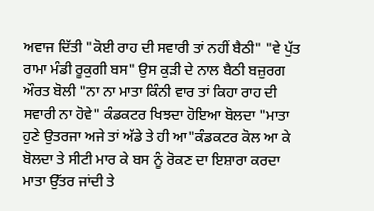ਅਵਾਜ ਦਿੱਤੀ "ਕੋਈ ਰਾਹ ਦੀ ਸਵਾਰੀ ਤਾਂ ਨਹੀਂ ਬੈਠੀ" "ਵੇ ਪੁੱਤ ਰਾਮਾ ਮੰਡੀ ਰੂਕੁਗੀ ਬਸ" ਉਸ ਕੁੜੀ ਦੇ ਨਾਲ ਬੈਠੀ ਬਜ਼ੁਰਗ ਔਰਤ ਬੋਲੀ "ਨਾ ਨਾ ਮਾਤਾ ਕਿੰਨੀ ਵਾਰ ਤਾਂ ਕਿਹਾ ਰਾਹ ਦੀ ਸਵਾਰੀ ਨਾ ਹੋਵੇ" ਕੰਡਕਟਰ ਖਿਝਦਾ ਹੋਇਆ ਬੋਲਦਾ "ਮਾਤਾ ਹੁਣੇ ਉਤਰਜਾ ਅਜੇ ਤਾਂ ਅੱਡੇ ਤੇ ਹੀ ਆ"ਕੰਡਕਟਰ ਕੋਲ ਆ ਕੇ ਬੋਲਦਾ ਤੇ ਸੀਟੀ ਮਾਰ ਕੇ ਬਸ ਨੂੰ ਰੋਕਣ ਦਾ ਇਸ਼ਾਰਾ ਕਰਦਾ ਮਾਤਾ ਉੱਤਰ ਜਾਂਦੀ ਤੇ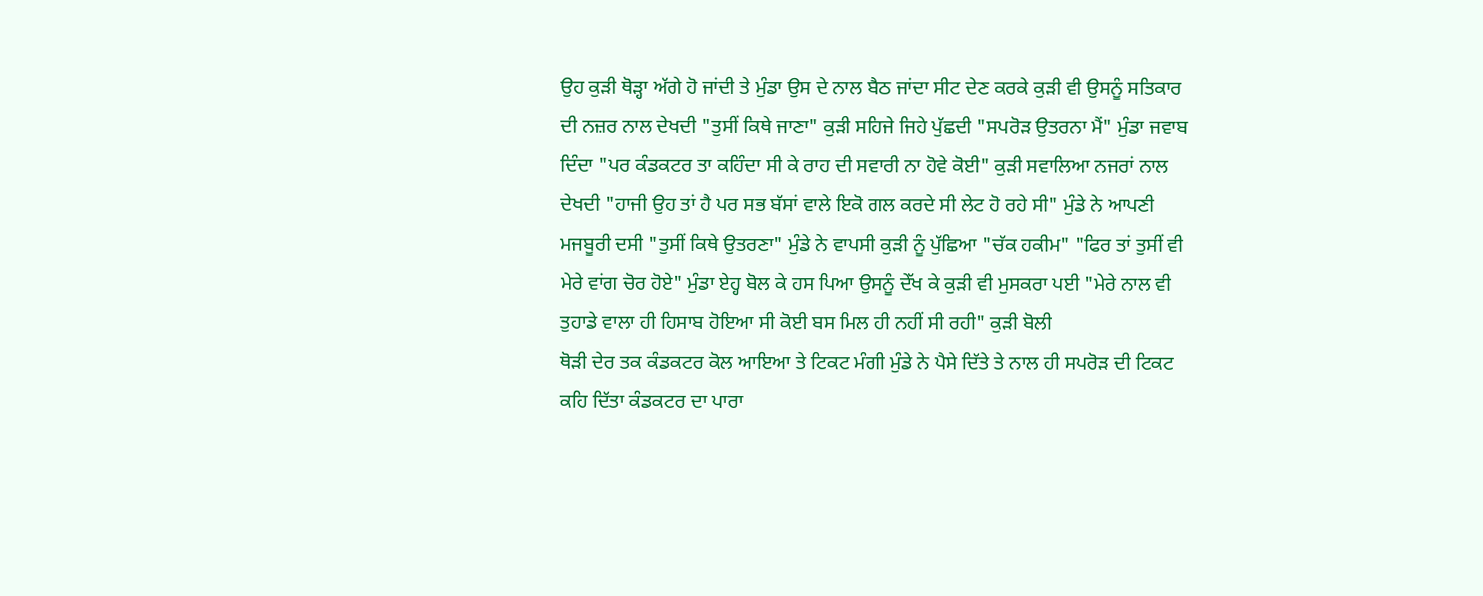ਉਹ ਕੁੜੀ ਥੋੜ੍ਹਾ ਅੱਗੇ ਹੋ ਜਾਂਦੀ ਤੇ ਮੁੰਡਾ ਉਸ ਦੇ ਨਾਲ ਬੈਠ ਜਾਂਦਾ ਸੀਟ ਦੇਣ ਕਰਕੇ ਕੁੜੀ ਵੀ ਉਸਨੂੰ ਸਤਿਕਾਰ ਦੀ ਨਜ਼ਰ ਨਾਲ ਦੇਖਦੀ "ਤੁਸੀਂ ਕਿਥੇ ਜਾਣਾ" ਕੁੜੀ ਸਹਿਜੇ ਜਿਹੇ ਪੁੱਛਦੀ "ਸਪਰੋੜ ਉਤਰਨਾ ਮੈਂ" ਮੁੰਡਾ ਜਵਾਬ ਦਿੰਦਾ "ਪਰ ਕੰਡਕਟਰ ਤਾ ਕਹਿੰਦਾ ਸੀ ਕੇ ਰਾਹ ਦੀ ਸਵਾਰੀ ਨਾ ਹੋਵੇ ਕੋਈ" ਕੁੜੀ ਸਵਾਲਿਆ ਨਜਰਾਂ ਨਾਲ ਦੇਖਦੀ "ਹਾਜੀ ਉਹ ਤਾਂ ਹੈ ਪਰ ਸਭ ਬੱਸਾਂ ਵਾਲੇ ਇਕੋ ਗਲ ਕਰਦੇ ਸੀ ਲੇਟ ਹੋ ਰਹੇ ਸੀ" ਮੁੰਡੇ ਨੇ ਆਪਣੀ ਮਜਬੂਰੀ ਦਸੀ "ਤੁਸੀਂ ਕਿਥੇ ਉਤਰਣਾ" ਮੁੰਡੇ ਨੇ ਵਾਪਸੀ ਕੁੜੀ ਨੂੰ ਪੁੱਛਿਆ "ਚੱਕ ਹਕੀਮ" "ਫਿਰ ਤਾਂ ਤੁਸੀਂ ਵੀ ਮੇਰੇ ਵਾਂਗ ਚੋਰ ਹੋਏ" ਮੁੰਡਾ ਏਹ੍ਹ ਬੋਲ ਕੇ ਹਸ ਪਿਆ ਉਸਨੂੰ ਦੇੱਖ ਕੇ ਕੁੜੀ ਵੀ ਮੁਸਕਰਾ ਪਈ "ਮੇਰੇ ਨਾਲ ਵੀ ਤੁਹਾਡੇ ਵਾਲਾ ਹੀ ਹਿਸਾਬ ਹੋਇਆ ਸੀ ਕੋਈ ਬਸ ਮਿਲ ਹੀ ਨਹੀਂ ਸੀ ਰਹੀ" ਕੁੜੀ ਬੋਲੀ
ਥੋੜੀ ਦੇਰ ਤਕ ਕੰਡਕਟਰ ਕੋਲ ਆਇਆ ਤੇ ਟਿਕਟ ਮੰਗੀ ਮੁੰਡੇ ਨੇ ਪੈਸੇ ਦਿੱਤੇ ਤੇ ਨਾਲ ਹੀ ਸਪਰੋੜ ਦੀ ਟਿਕਟ ਕਹਿ ਦਿੱਤਾ ਕੰਡਕਟਰ ਦਾ ਪਾਰਾ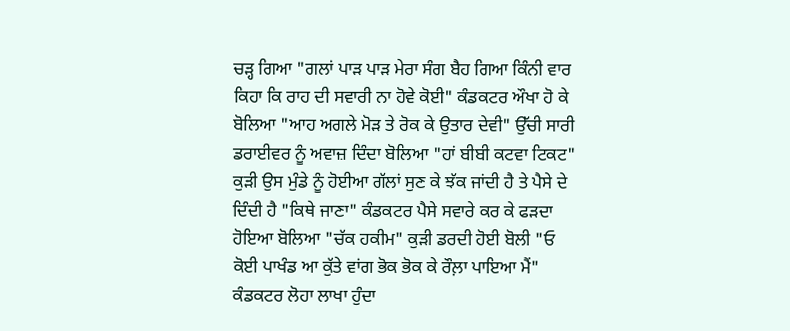ਚੜ੍ਹ ਗਿਆ "ਗਲਾਂ ਪਾੜ ਪਾੜ ਮੇਰਾ ਸੰਗ ਬੈਹ ਗਿਆ ਕਿੰਨੀ ਵਾਰ ਕਿਹਾ ਕਿ ਰਾਹ ਦੀ ਸਵਾਰੀ ਨਾ ਹੋਵੇ ਕੋਈ" ਕੰਡਕਟਰ ਔਖਾ ਹੋ ਕੇ ਬੋਲਿਆ "ਆਹ ਅਗਲੇ ਮੋੜ ਤੇ ਰੋਕ ਕੇ ਉਤਾਰ ਦੇਵੀ" ਉੱਚੀ ਸਾਰੀ ਡਰਾਈਵਰ ਨੂੰ ਅਵਾਜ਼ ਦਿੰਦਾ ਬੋਲਿਆ "ਹਾਂ ਬੀਬੀ ਕਟਵਾ ਟਿਕਟ" ਕੁੜੀ ਉਸ ਮੁੰਡੇ ਨੂੰ ਹੋਈਆ ਗੱਲਾਂ ਸੁਣ ਕੇ ਝੱਕ ਜਾਂਦੀ ਹੈ ਤੇ ਪੈਸੇ ਦੇ ਦਿੰਦੀ ਹੈ "ਕਿਥੇ ਜਾਣਾ" ਕੰਡਕਟਰ ਪੈਸੇ ਸਵਾਰੇ ਕਰ ਕੇ ਫੜਦਾ ਹੋਇਆ ਬੋਲਿਆ "ਚੱਕ ਹਕੀਮ" ਕੁੜੀ ਡਰਦੀ ਹੋਈ ਬੋਲੀ "ਓ ਕੋਈ ਪਾਖੰਡ ਆ ਕੁੱਤੇ ਵਾਂਗ ਭੋਕ ਭੋਕ ਕੇ ਰੌਲ਼ਾ ਪਾਇਆ ਮੈਂ" ਕੰਡਕਟਰ ਲੋਹਾ ਲਾਖਾ ਹੁੰਦਾ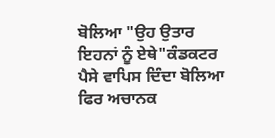ਬੋਲਿਆ "ਉਹ ਉਤਾਰ ਇਹਨਾਂ ਨੂੰ ਏਥੇ"ਕੰਡਕਟਰ ਪੈਸੇ ਵਾਪਿਸ ਦਿੰਦਾ ਬੋਲਿਆ ਫਿਰ ਅਚਾਨਕ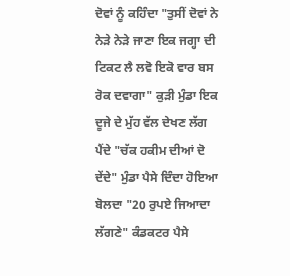ਦੋਵਾਂ ਨੂੰ ਕਹਿੰਦਾ "ਤੁਸੀਂ ਦੋਵਾਂ ਨੇ ਨੇੜੇ ਨੇੜੇ ਜਾਣਾ ਇਕ ਜਗ੍ਹਾ ਦੀ ਟਿਕਟ ਲੈ ਲਵੋ ਇਕੋ ਵਾਰ ਬਸ ਰੋਕ ਦਵਾਗਾ" ਕੁੜੀ ਮੁੰਡਾ ਇਕ ਦੂਜੇ ਦੇ ਮੁੱਹ ਵੱਲ ਦੇਖਣ ਲੱਗ ਪੈਂਦੇ "ਚੱਕ ਹਕੀਮ ਦੀਆਂ ਦੋ ਦੇਂਦੇ" ਮੁੰਡਾ ਪੈਸੇ ਦਿੰਦਾ ਹੋਇਆ ਬੋਲਦਾ "20 ਰੁਪਏ ਜਿਆਦਾ ਲੱਗਣੇ" ਕੰਡਕਟਰ ਪੈਸੇ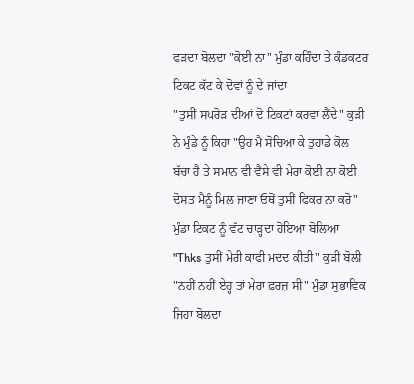ਫੜਦਾ ਬੋਲਦਾ "ਕੋਈ ਨਾ" ਮੁੰਡਾ ਕਹਿੰਦਾ ਤੇ ਕੰਡਕਟਰ ਟਿਕਟ ਕੱਟ ਕੇ ਦੋਵਾਂ ਨੂੰ ਦੇ ਜਾਂਦਾ
"ਤੁਸੀਂ ਸਪਰੋੜ ਦੀਆਂ ਦੋ ਟਿਕਟਾਂ ਕਰਵਾ ਲੈਂਦੇ" ਕੁੜੀ ਨੇ ਮੁੰਡੇ ਨੂੰ ਕਿਹਾ "ਉਹ ਮੈ ਸੋਚਿਆ ਕੇ ਤੁਹਾਡੇ ਕੋਲ ਬੱਚਾ ਹੈ ਤੇ ਸਮਾਨ ਵੀ ਵੈਸੇ ਵੀ ਮੇਰਾ ਕੋਈ ਨਾ ਕੋਈ ਦੋਸਤ ਮੈਨੂੰ ਮਿਲ ਜਾਣਾ ਓਥੋਂ ਤੁਸੀਂ ਫਿਕਰ ਨਾ ਕਰੋ" ਮੁੰਡਾ ਟਿਕਟ ਨੂੰ ਵੱਟ ਚਾੜ੍ਹਦਾ ਹੋਇਆ ਬੋਲਿਆ "Thks ਤੁਸੀਂ ਮੇਰੀ ਕਾਫੀ ਮਦਦ ਕੀਤੀ" ਕੁੜੀ ਬੋਲੀ "ਨਹੀਂ ਨਹੀਂ ਏਹ੍ਹ ਤਾਂ ਮੇਰਾ ਫ਼ਰਜ਼ ਸੀ" ਮੁੰਡਾ ਸੁਭਾਵਿਕ ਜਿਹਾ ਬੋਲਦਾ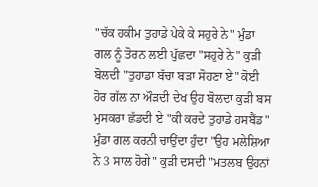"ਚੱਕ ਹਕੀਮ ਤੁਹਾਡੇ ਪੇਕੇ ਕੇ ਸਹੁਰੇ ਨੇ" ਮੁੰਡਾ ਗਲ ਨੂੰ ਤੋਰਨ ਲਈ ਪੁੱਛਦਾ "ਸਹੁਰੇ ਨੇ" ਕੁੜੀ ਬੋਲਦੀ "ਤੁਹਾਡਾ ਬੱਚਾ ਬੜਾ ਸੋਹਣਾ ਏ" ਕੋਈ ਹੋਰ ਗੱਲ ਨਾ ਔੜਦੀ ਦੇਖ ਉਹ ਬੋਲਦਾ ਕੁੜੀ ਬਸ ਮੁਸਕਰਾ ਛੱਡਦੀ ਏ "ਕੀ ਕਰਦੇ ਤੁਹਾਡੇ ਹਸਬੈਂਡ" ਮੁੰਡਾ ਗਲ ਕਰਨੀ ਚਾਉਂਦਾ ਹੁੰਦਾ "ਉਹ ਮਲੇਸ਼ਿਆ ਨੇ 3 ਸਾਲ ਹੋਗੇ" ਕੁੜੀ ਦਸਦੀ "ਮਤਲਬ ਉਹਨਾਂ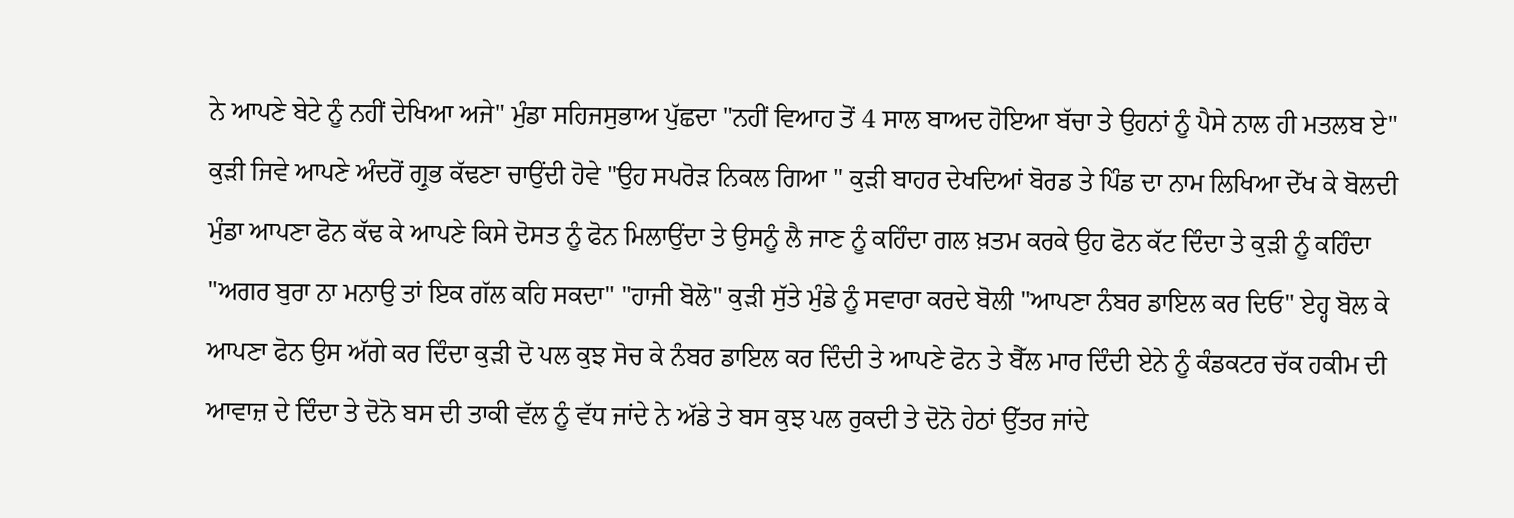ਨੇ ਆਪਣੇ ਬੇਟੇ ਨੂੰ ਨਹੀਂ ਦੇਖਿਆ ਅਜੇ" ਮੁੰਡਾ ਸਹਿਜਸੁਭਾਅ ਪੁੱਛਦਾ "ਨਹੀਂ ਵਿਆਹ ਤੋਂ 4 ਸਾਲ ਬਾਅਦ ਹੋਇਆ ਬੱਚਾ ਤੇ ਉਹਨਾਂ ਨੂੰ ਪੈਸੇ ਨਾਲ ਹੀ ਮਤਲਬ ਏ" ਕੁੜੀ ਜਿਵੇ ਆਪਣੇ ਅੰਦਰੋਂ ਗ੍ਰੁਭ ਕੱਢਣਾ ਚਾਉਂਦੀ ਹੋਵੇ "ਉਹ ਸਪਰੋੜ ਨਿਕਲ ਗਿਆ " ਕੁੜੀ ਬਾਹਰ ਦੇਖਦਿਆਂ ਬੋਰਡ ਤੇ ਪਿੰਡ ਦਾ ਨਾਮ ਲਿਖਿਆ ਦੇੱਖ ਕੇ ਬੋਲਦੀ ਮੁੰਡਾ ਆਪਣਾ ਫੋਨ ਕੱਢ ਕੇ ਆਪਣੇ ਕਿਸੇ ਦੋਸਤ ਨੂੰ ਫੋਨ ਮਿਲਾਉਂਦਾ ਤੇ ਉਸਨੂੰ ਲੈ ਜਾਣ ਨੂੰ ਕਹਿੰਦਾ ਗਲ ਖ਼ਤਮ ਕਰਕੇ ਉਹ ਫੋਨ ਕੱਟ ਦਿੰਦਾ ਤੇ ਕੁੜੀ ਨੂੰ ਕਹਿੰਦਾ "ਅਗਰ ਬੁਰਾ ਨਾ ਮਨਾਉ ਤਾਂ ਇਕ ਗੱਲ ਕਹਿ ਸਕਦਾ" "ਹਾਜੀ ਬੋਲੋ" ਕੁੜੀ ਸੁੱਤੇ ਮੁੰਡੇ ਨੂੰ ਸਵਾਰਾ ਕਰਦੇ ਬੋਲੀ "ਆਪਣਾ ਨੰਬਰ ਡਾਇਲ ਕਰ ਦਿਓ" ਏਹ੍ਹ ਬੋਲ ਕੇ ਆਪਣਾ ਫੋਨ ਉਸ ਅੱਗੇ ਕਰ ਦਿੰਦਾ ਕੁੜੀ ਦੋ ਪਲ ਕੁਝ ਸੋਚ ਕੇ ਨੰਬਰ ਡਾਇਲ ਕਰ ਦਿੰਦੀ ਤੇ ਆਪਣੇ ਫੋਨ ਤੇ ਬੈੱਲ ਮਾਰ ਦਿੰਦੀ ਏਨੇ ਨੂੰ ਕੰਡਕਟਰ ਚੱਕ ਹਕੀਮ ਦੀ ਆਵਾਜ਼ ਦੇ ਦਿੰਦਾ ਤੇ ਦੋਨੋ ਬਸ ਦੀ ਤਾਕੀ ਵੱਲ ਨੂੰ ਵੱਧ ਜਾਂਦੇ ਨੇ ਅੱਡੇ ਤੇ ਬਸ ਕੁਝ ਪਲ ਰੁਕਦੀ ਤੇ ਦੋਨੋ ਹੇਠਾਂ ਉੱਤਰ ਜਾਂਦੇ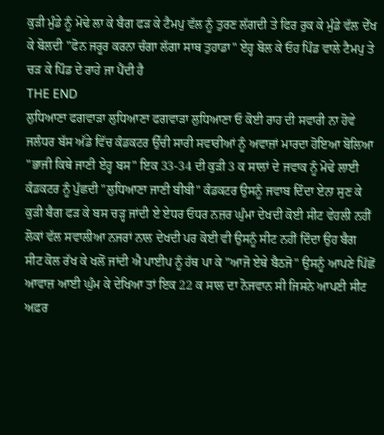ਕੁੜੀ ਮੁੰਡੇ ਨੂੰ ਮੋਢੇ ਲਾ ਕੇ ਬੈਗ ਫੜ ਕੇ ਟੈਮਪੁ ਵੱਲ ਨੂੰ ਤੁਰਣ ਲੱਗਦੀ ਤੇ ਫਿਰ ਰੁਕ ਕੇ ਮੁੰਡੇ ਵੱਲ ਦੇੱਖ ਕੇ ਬੋਲਦੀ "ਫੋਨ ਜਰੂਰ ਕਰਨਾ ਚੰਗਾ ਲੱਗਾ ਸਾਥ ਤੁਹਾਡਾ" ਏਹ੍ਹ ਬੋਲ ਕੇ ਓਹ ਪਿੰਡ ਵਾਲੇ ਟੈਮਪੁ ਤੇ ਚੜ ਕੇ ਪਿੰਡ ਦੇ ਰਾਹੇ ਜਾ ਪੈਂਦੀ ਹੈ
THE END
ਲੁਧਿਆਣਾ ਫਗਵਾੜਾ ਲੁਧਿਆਣਾ ਫਗਵਾੜਾ ਲੁਧਿਆਣਾ ਓ ਕੋਈ ਰਾਹ ਦੀ ਸਵਾਰੀ ਨਾ ਹੋਵੇ ਜਲੰਧਰ ਬੱਸ ਅੱਡੇ ਵਿੱਚ ਕੰਡਕਟਰ ਉੱਚੀ ਸਾਰੀ ਸਵਾਰੀਆਂ ਨੂੰ ਅਵਾਜ਼ਾਂ ਮਾਰਦਾ ਹੋਇਆ ਬੋਲਿਆ "ਭਾਜੀ ਕਿਥੇ ਜਾਣੀ ਏਹ੍ਹ ਬਸ" ਇਕ 33-34 ਦੀ ਕੁੜੀ 3 ਕ ਸਾਲਾਂ ਦੇ ਜਵਾਕ ਨੂੰ ਮੋਢੇ ਲਾਈ ਕੰਡਕਟਰ ਨੂੰ ਪੁੱਛਦੀ "ਲੁਧਿਆਣਾ ਜਾਣੀ ਬੀਬੀ" ਕੰਡਕਟਰ ਉਸਨੂੰ ਜਵਾਬ ਦਿੰਦਾ ਏਨਾ ਸੁਣ ਕੇ ਕੁੜੀ ਬੈਗ ਫੜ ਕੇ ਬਸ ਚੜ੍ਹ ਜਾਂਦੀ ਏ ਏਧਰ ਓਧਰ ਨਜ਼ਰ ਘੁੰਮਾ ਦੇਖਦੀ ਕੋਈ ਸੀਟ ਵੇਹਲੀ ਨਹੀਂ ਲੋਕਾਂ ਵੱਲ ਸਵਾਲੀਆ ਨਜਰਾਂ ਨਾਲ ਦੇਖਦੀ ਪਰ ਕੋਈ ਵੀ ਉਸਨੂੰ ਸੀਟ ਨਹੀਂ ਦਿੰਦਾ ਉਹ ਬੈਗ ਸੀਟ ਕੋਲ ਰੱਖ ਕੇ ਖਲੋਂ ਜਾਂਦੀ ਐ ਪਾਈਪ ਨੂੰ ਹੱਥ ਪਾ ਕੇ "ਆਜੋ ਏਥੇ ਬੈਠਜੋ" ਉਸਨੂੰ ਆਪਣੇ ਪਿੱਛੋਂ ਆਵਾਜ਼ ਆਈ ਘੁੰਮ ਕੇ ਦੇਖਿਆ ਤਾਂ ਇਕ 22 ਕ ਸਾਲ ਦਾ ਨੋਜਵਾਨ ਸੀ ਜਿਸਨੇ ਆਪਣੀ ਸੀਟ ਅਫ਼ਰ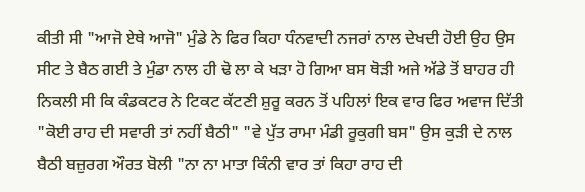ਕੀਤੀ ਸੀ "ਆਜੋ ਏਥੇ ਆਜੋ" ਮੁੰਡੇ ਨੇ ਫਿਰ ਕਿਹਾ ਧੰਨਵਾਦੀ ਨਜਰਾਂ ਨਾਲ ਦੇਖਦੀ ਹੋਈ ਉਹ ਉਸ ਸੀਟ ਤੇ ਬੈਠ ਗਈ ਤੇ ਮੁੰਡਾ ਨਾਲ ਹੀ ਢੋ ਲਾ ਕੇ ਖੜਾ ਹੋ ਗਿਆ ਬਸ ਥੋੜੀ ਅਜੇ ਅੱਡੇ ਤੋਂ ਬਾਹਰ ਹੀ ਨਿਕਲੀ ਸੀ ਕਿ ਕੰਡਕਟਰ ਨੇ ਟਿਕਟ ਕੱਟਣੀ ਸ਼ੁਰੂ ਕਰਨ ਤੋਂ ਪਹਿਲਾਂ ਇਕ ਵਾਰ ਫਿਰ ਅਵਾਜ ਦਿੱਤੀ "ਕੋਈ ਰਾਹ ਦੀ ਸਵਾਰੀ ਤਾਂ ਨਹੀਂ ਬੈਠੀ" "ਵੇ ਪੁੱਤ ਰਾਮਾ ਮੰਡੀ ਰੂਕੁਗੀ ਬਸ" ਉਸ ਕੁੜੀ ਦੇ ਨਾਲ ਬੈਠੀ ਬਜ਼ੁਰਗ ਔਰਤ ਬੋਲੀ "ਨਾ ਨਾ ਮਾਤਾ ਕਿੰਨੀ ਵਾਰ ਤਾਂ ਕਿਹਾ ਰਾਹ ਦੀ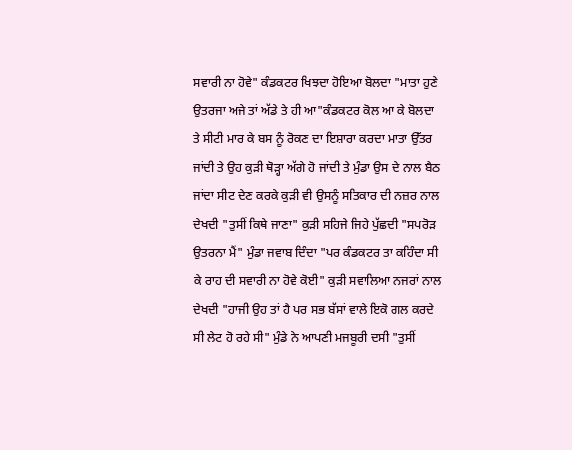ਸਵਾਰੀ ਨਾ ਹੋਵੇ" ਕੰਡਕਟਰ ਖਿਝਦਾ ਹੋਇਆ ਬੋਲਦਾ "ਮਾਤਾ ਹੁਣੇ ਉਤਰਜਾ ਅਜੇ ਤਾਂ ਅੱਡੇ ਤੇ ਹੀ ਆ"ਕੰਡਕਟਰ ਕੋਲ ਆ ਕੇ ਬੋਲਦਾ ਤੇ ਸੀਟੀ ਮਾਰ ਕੇ ਬਸ ਨੂੰ ਰੋਕਣ ਦਾ ਇਸ਼ਾਰਾ ਕਰਦਾ ਮਾਤਾ ਉੱਤਰ ਜਾਂਦੀ ਤੇ ਉਹ ਕੁੜੀ ਥੋੜ੍ਹਾ ਅੱਗੇ ਹੋ ਜਾਂਦੀ ਤੇ ਮੁੰਡਾ ਉਸ ਦੇ ਨਾਲ ਬੈਠ ਜਾਂਦਾ ਸੀਟ ਦੇਣ ਕਰਕੇ ਕੁੜੀ ਵੀ ਉਸਨੂੰ ਸਤਿਕਾਰ ਦੀ ਨਜ਼ਰ ਨਾਲ ਦੇਖਦੀ "ਤੁਸੀਂ ਕਿਥੇ ਜਾਣਾ" ਕੁੜੀ ਸਹਿਜੇ ਜਿਹੇ ਪੁੱਛਦੀ "ਸਪਰੋੜ ਉਤਰਨਾ ਮੈਂ" ਮੁੰਡਾ ਜਵਾਬ ਦਿੰਦਾ "ਪਰ ਕੰਡਕਟਰ ਤਾ ਕਹਿੰਦਾ ਸੀ ਕੇ ਰਾਹ ਦੀ ਸਵਾਰੀ ਨਾ ਹੋਵੇ ਕੋਈ" ਕੁੜੀ ਸਵਾਲਿਆ ਨਜਰਾਂ ਨਾਲ ਦੇਖਦੀ "ਹਾਜੀ ਉਹ ਤਾਂ ਹੈ ਪਰ ਸਭ ਬੱਸਾਂ ਵਾਲੇ ਇਕੋ ਗਲ ਕਰਦੇ ਸੀ ਲੇਟ ਹੋ ਰਹੇ ਸੀ" ਮੁੰਡੇ ਨੇ ਆਪਣੀ ਮਜਬੂਰੀ ਦਸੀ "ਤੁਸੀਂ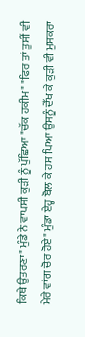ਕਿਥੇ ਉਤਰਣਾ" ਮੁੰਡੇ ਨੇ ਵਾਪਸੀ ਕੁੜੀ ਨੂੰ ਪੁੱਛਿਆ "ਚੱਕ ਹਕੀਮ" "ਫਿਰ ਤਾਂ ਤੁਸੀਂ ਵੀ ਮੇਰੇ ਵਾਂਗ ਚੋਰ ਹੋਏ" ਮੁੰਡਾ ਏਹ੍ਹ ਬੋਲ ਕੇ ਹਸ ਪਿਆ ਉਸਨੂੰ ਦੇੱਖ ਕੇ ਕੁੜੀ ਵੀ ਮੁਸਕਰਾ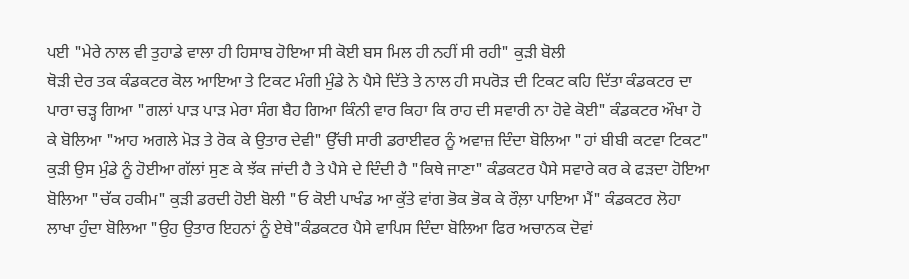ਪਈ "ਮੇਰੇ ਨਾਲ ਵੀ ਤੁਹਾਡੇ ਵਾਲਾ ਹੀ ਹਿਸਾਬ ਹੋਇਆ ਸੀ ਕੋਈ ਬਸ ਮਿਲ ਹੀ ਨਹੀਂ ਸੀ ਰਹੀ" ਕੁੜੀ ਬੋਲੀ
ਥੋੜੀ ਦੇਰ ਤਕ ਕੰਡਕਟਰ ਕੋਲ ਆਇਆ ਤੇ ਟਿਕਟ ਮੰਗੀ ਮੁੰਡੇ ਨੇ ਪੈਸੇ ਦਿੱਤੇ ਤੇ ਨਾਲ ਹੀ ਸਪਰੋੜ ਦੀ ਟਿਕਟ ਕਹਿ ਦਿੱਤਾ ਕੰਡਕਟਰ ਦਾ ਪਾਰਾ ਚੜ੍ਹ ਗਿਆ "ਗਲਾਂ ਪਾੜ ਪਾੜ ਮੇਰਾ ਸੰਗ ਬੈਹ ਗਿਆ ਕਿੰਨੀ ਵਾਰ ਕਿਹਾ ਕਿ ਰਾਹ ਦੀ ਸਵਾਰੀ ਨਾ ਹੋਵੇ ਕੋਈ" ਕੰਡਕਟਰ ਔਖਾ ਹੋ ਕੇ ਬੋਲਿਆ "ਆਹ ਅਗਲੇ ਮੋੜ ਤੇ ਰੋਕ ਕੇ ਉਤਾਰ ਦੇਵੀ" ਉੱਚੀ ਸਾਰੀ ਡਰਾਈਵਰ ਨੂੰ ਅਵਾਜ਼ ਦਿੰਦਾ ਬੋਲਿਆ "ਹਾਂ ਬੀਬੀ ਕਟਵਾ ਟਿਕਟ" ਕੁੜੀ ਉਸ ਮੁੰਡੇ ਨੂੰ ਹੋਈਆ ਗੱਲਾਂ ਸੁਣ ਕੇ ਝੱਕ ਜਾਂਦੀ ਹੈ ਤੇ ਪੈਸੇ ਦੇ ਦਿੰਦੀ ਹੈ "ਕਿਥੇ ਜਾਣਾ" ਕੰਡਕਟਰ ਪੈਸੇ ਸਵਾਰੇ ਕਰ ਕੇ ਫੜਦਾ ਹੋਇਆ ਬੋਲਿਆ "ਚੱਕ ਹਕੀਮ" ਕੁੜੀ ਡਰਦੀ ਹੋਈ ਬੋਲੀ "ਓ ਕੋਈ ਪਾਖੰਡ ਆ ਕੁੱਤੇ ਵਾਂਗ ਭੋਕ ਭੋਕ ਕੇ ਰੌਲ਼ਾ ਪਾਇਆ ਮੈਂ" ਕੰਡਕਟਰ ਲੋਹਾ ਲਾਖਾ ਹੁੰਦਾ ਬੋਲਿਆ "ਉਹ ਉਤਾਰ ਇਹਨਾਂ ਨੂੰ ਏਥੇ"ਕੰਡਕਟਰ ਪੈਸੇ ਵਾਪਿਸ ਦਿੰਦਾ ਬੋਲਿਆ ਫਿਰ ਅਚਾਨਕ ਦੋਵਾਂ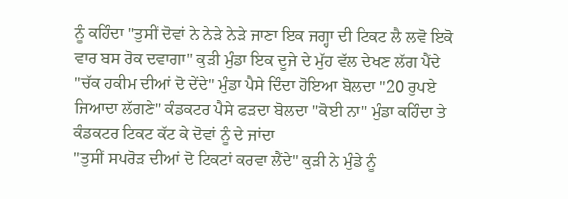ਨੂੰ ਕਹਿੰਦਾ "ਤੁਸੀਂ ਦੋਵਾਂ ਨੇ ਨੇੜੇ ਨੇੜੇ ਜਾਣਾ ਇਕ ਜਗ੍ਹਾ ਦੀ ਟਿਕਟ ਲੈ ਲਵੋ ਇਕੋ ਵਾਰ ਬਸ ਰੋਕ ਦਵਾਗਾ" ਕੁੜੀ ਮੁੰਡਾ ਇਕ ਦੂਜੇ ਦੇ ਮੁੱਹ ਵੱਲ ਦੇਖਣ ਲੱਗ ਪੈਂਦੇ "ਚੱਕ ਹਕੀਮ ਦੀਆਂ ਦੋ ਦੇਂਦੇ" ਮੁੰਡਾ ਪੈਸੇ ਦਿੰਦਾ ਹੋਇਆ ਬੋਲਦਾ "20 ਰੁਪਏ ਜਿਆਦਾ ਲੱਗਣੇ" ਕੰਡਕਟਰ ਪੈਸੇ ਫੜਦਾ ਬੋਲਦਾ "ਕੋਈ ਨਾ" ਮੁੰਡਾ ਕਹਿੰਦਾ ਤੇ ਕੰਡਕਟਰ ਟਿਕਟ ਕੱਟ ਕੇ ਦੋਵਾਂ ਨੂੰ ਦੇ ਜਾਂਦਾ
"ਤੁਸੀਂ ਸਪਰੋੜ ਦੀਆਂ ਦੋ ਟਿਕਟਾਂ ਕਰਵਾ ਲੈਂਦੇ" ਕੁੜੀ ਨੇ ਮੁੰਡੇ ਨੂੰ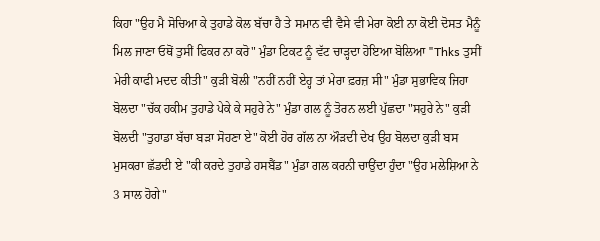ਕਿਹਾ "ਉਹ ਮੈ ਸੋਚਿਆ ਕੇ ਤੁਹਾਡੇ ਕੋਲ ਬੱਚਾ ਹੈ ਤੇ ਸਮਾਨ ਵੀ ਵੈਸੇ ਵੀ ਮੇਰਾ ਕੋਈ ਨਾ ਕੋਈ ਦੋਸਤ ਮੈਨੂੰ ਮਿਲ ਜਾਣਾ ਓਥੋਂ ਤੁਸੀਂ ਫਿਕਰ ਨਾ ਕਰੋ" ਮੁੰਡਾ ਟਿਕਟ ਨੂੰ ਵੱਟ ਚਾੜ੍ਹਦਾ ਹੋਇਆ ਬੋਲਿਆ "Thks ਤੁਸੀਂ ਮੇਰੀ ਕਾਫੀ ਮਦਦ ਕੀਤੀ" ਕੁੜੀ ਬੋਲੀ "ਨਹੀਂ ਨਹੀਂ ਏਹ੍ਹ ਤਾਂ ਮੇਰਾ ਫ਼ਰਜ਼ ਸੀ" ਮੁੰਡਾ ਸੁਭਾਵਿਕ ਜਿਹਾ ਬੋਲਦਾ "ਚੱਕ ਹਕੀਮ ਤੁਹਾਡੇ ਪੇਕੇ ਕੇ ਸਹੁਰੇ ਨੇ" ਮੁੰਡਾ ਗਲ ਨੂੰ ਤੋਰਨ ਲਈ ਪੁੱਛਦਾ "ਸਹੁਰੇ ਨੇ" ਕੁੜੀ ਬੋਲਦੀ "ਤੁਹਾਡਾ ਬੱਚਾ ਬੜਾ ਸੋਹਣਾ ਏ" ਕੋਈ ਹੋਰ ਗੱਲ ਨਾ ਔੜਦੀ ਦੇਖ ਉਹ ਬੋਲਦਾ ਕੁੜੀ ਬਸ ਮੁਸਕਰਾ ਛੱਡਦੀ ਏ "ਕੀ ਕਰਦੇ ਤੁਹਾਡੇ ਹਸਬੈਂਡ" ਮੁੰਡਾ ਗਲ ਕਰਨੀ ਚਾਉਂਦਾ ਹੁੰਦਾ "ਉਹ ਮਲੇਸ਼ਿਆ ਨੇ 3 ਸਾਲ ਹੋਗੇ"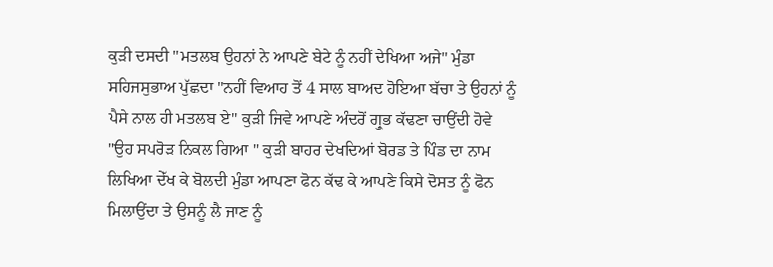ਕੁੜੀ ਦਸਦੀ "ਮਤਲਬ ਉਹਨਾਂ ਨੇ ਆਪਣੇ ਬੇਟੇ ਨੂੰ ਨਹੀਂ ਦੇਖਿਆ ਅਜੇ" ਮੁੰਡਾ ਸਹਿਜਸੁਭਾਅ ਪੁੱਛਦਾ "ਨਹੀਂ ਵਿਆਹ ਤੋਂ 4 ਸਾਲ ਬਾਅਦ ਹੋਇਆ ਬੱਚਾ ਤੇ ਉਹਨਾਂ ਨੂੰ ਪੈਸੇ ਨਾਲ ਹੀ ਮਤਲਬ ਏ" ਕੁੜੀ ਜਿਵੇ ਆਪਣੇ ਅੰਦਰੋਂ ਗ੍ਰੁਭ ਕੱਢਣਾ ਚਾਉਂਦੀ ਹੋਵੇ "ਉਹ ਸਪਰੋੜ ਨਿਕਲ ਗਿਆ " ਕੁੜੀ ਬਾਹਰ ਦੇਖਦਿਆਂ ਬੋਰਡ ਤੇ ਪਿੰਡ ਦਾ ਨਾਮ ਲਿਖਿਆ ਦੇੱਖ ਕੇ ਬੋਲਦੀ ਮੁੰਡਾ ਆਪਣਾ ਫੋਨ ਕੱਢ ਕੇ ਆਪਣੇ ਕਿਸੇ ਦੋਸਤ ਨੂੰ ਫੋਨ ਮਿਲਾਉਂਦਾ ਤੇ ਉਸਨੂੰ ਲੈ ਜਾਣ ਨੂੰ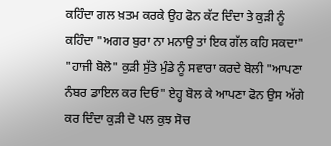ਕਹਿੰਦਾ ਗਲ ਖ਼ਤਮ ਕਰਕੇ ਉਹ ਫੋਨ ਕੱਟ ਦਿੰਦਾ ਤੇ ਕੁੜੀ ਨੂੰ ਕਹਿੰਦਾ "ਅਗਰ ਬੁਰਾ ਨਾ ਮਨਾਉ ਤਾਂ ਇਕ ਗੱਲ ਕਹਿ ਸਕਦਾ" "ਹਾਜੀ ਬੋਲੋ" ਕੁੜੀ ਸੁੱਤੇ ਮੁੰਡੇ ਨੂੰ ਸਵਾਰਾ ਕਰਦੇ ਬੋਲੀ "ਆਪਣਾ ਨੰਬਰ ਡਾਇਲ ਕਰ ਦਿਓ" ਏਹ੍ਹ ਬੋਲ ਕੇ ਆਪਣਾ ਫੋਨ ਉਸ ਅੱਗੇ ਕਰ ਦਿੰਦਾ ਕੁੜੀ ਦੋ ਪਲ ਕੁਝ ਸੋਚ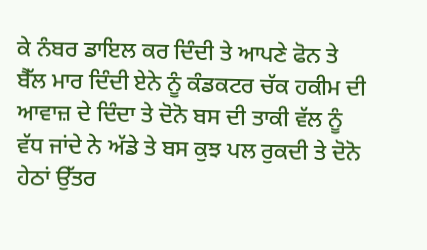ਕੇ ਨੰਬਰ ਡਾਇਲ ਕਰ ਦਿੰਦੀ ਤੇ ਆਪਣੇ ਫੋਨ ਤੇ ਬੈੱਲ ਮਾਰ ਦਿੰਦੀ ਏਨੇ ਨੂੰ ਕੰਡਕਟਰ ਚੱਕ ਹਕੀਮ ਦੀ ਆਵਾਜ਼ ਦੇ ਦਿੰਦਾ ਤੇ ਦੋਨੋ ਬਸ ਦੀ ਤਾਕੀ ਵੱਲ ਨੂੰ ਵੱਧ ਜਾਂਦੇ ਨੇ ਅੱਡੇ ਤੇ ਬਸ ਕੁਝ ਪਲ ਰੁਕਦੀ ਤੇ ਦੋਨੋ ਹੇਠਾਂ ਉੱਤਰ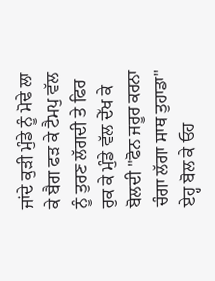ਜਾਂਦੇ ਕੁੜੀ ਮੁੰਡੇ ਨੂੰ ਮੋਢੇ ਲਾ ਕੇ ਬੈਗ ਫੜ ਕੇ ਟੈਮਪੁ ਵੱਲ ਨੂੰ ਤੁਰਣ ਲੱਗਦੀ ਤੇ ਫਿਰ ਰੁਕ ਕੇ ਮੁੰਡੇ ਵੱਲ ਦੇੱਖ ਕੇ ਬੋਲਦੀ "ਫੋਨ ਜਰੂਰ ਕਰਨਾ ਚੰਗਾ ਲੱਗਾ ਸਾਥ ਤੁਹਾਡਾ" ਏਹ੍ਹ ਬੋਲ ਕੇ ਓਹ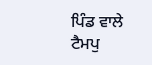ਪਿੰਡ ਵਾਲੇ ਟੈਮਪੁ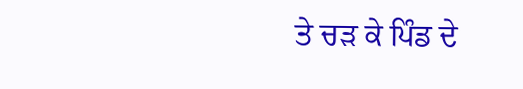ਤੇ ਚੜ ਕੇ ਪਿੰਡ ਦੇ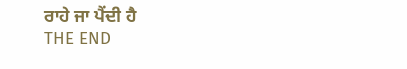ਰਾਹੇ ਜਾ ਪੈਂਦੀ ਹੈ
THE END